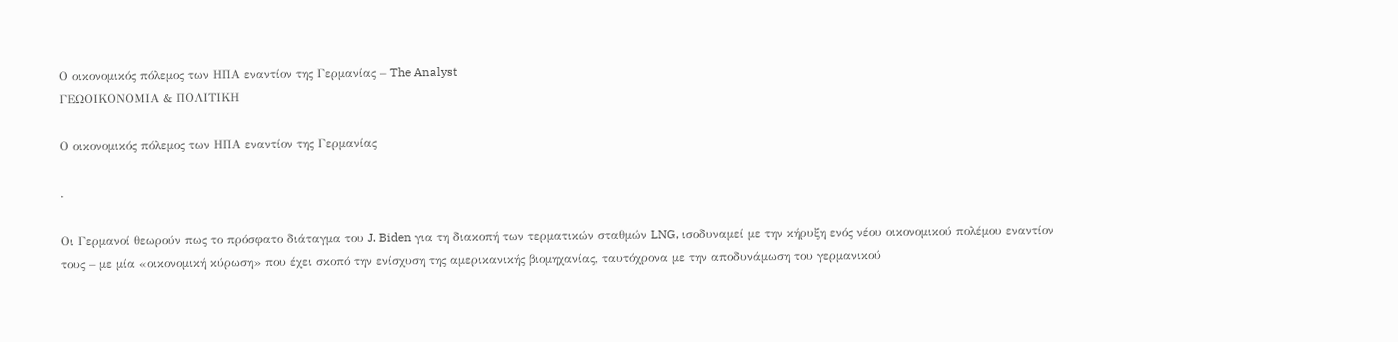Ο οικονομικός πόλεμος των ΗΠΑ εναντίον της Γερμανίας – The Analyst
ΓΕΩΟΙΚΟΝΟΜΙΑ & ΠΟΛΙΤΙΚΗ

Ο οικονομικός πόλεμος των ΗΠΑ εναντίον της Γερμανίας

.

Οι Γερμανοί θεωρούν πως το πρόσφατο διάταγμα του J. Biden για τη διακοπή των τερματικών σταθμών LNG, ισοδυναμεί με την κήρυξη ενός νέου οικονομικού πολέμου εναντίον τους – με μία «οικονομική κύρωση» που έχει σκοπό την ενίσχυση της αμερικανικής βιομηχανίας, ταυτόχρονα με την αποδυνάμωση του γερμανικού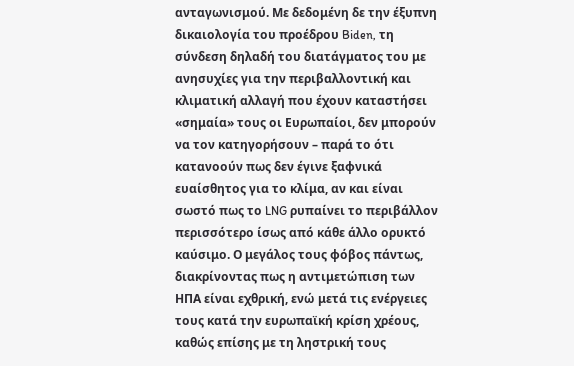ανταγωνισμού. Με δεδομένη δε την έξυπνη δικαιολογία του προέδρου Biden, τη σύνδεση δηλαδή του διατάγματος του με ανησυχίες για την περιβαλλοντική και κλιματική αλλαγή που έχουν καταστήσει «σημαία» τους οι Ευρωπαίοι, δεν μπορούν να τον κατηγορήσουν – παρά το ότι κατανοούν πως δεν έγινε ξαφνικά ευαίσθητος για το κλίμα, αν και είναι σωστό πως το LNG ρυπαίνει το περιβάλλον περισσότερο ίσως από κάθε άλλο ορυκτό καύσιμο. Ο μεγάλος τους φόβος πάντως, διακρίνοντας πως η αντιμετώπιση των ΗΠΑ είναι εχθρική, ενώ μετά τις ενέργειες τους κατά την ευρωπαϊκή κρίση χρέους, καθώς επίσης με τη ληστρική τους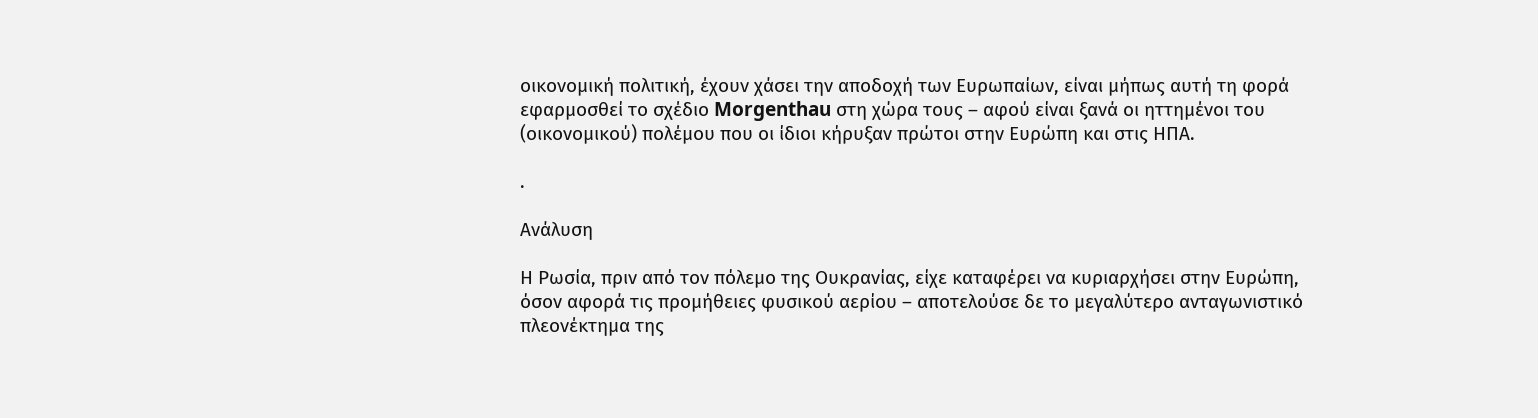οικονομική πολιτική, έχουν χάσει την αποδοχή των Ευρωπαίων, είναι μήπως αυτή τη φορά εφαρμοσθεί το σχέδιο Morgenthau στη χώρα τους – αφού είναι ξανά οι ηττημένοι του (οικονομικού) πολέμου που οι ίδιοι κήρυξαν πρώτοι στην Ευρώπη και στις ΗΠΑ.

.

Ανάλυση

Η Ρωσία, πριν από τον πόλεμο της Ουκρανίας, είχε καταφέρει να κυριαρχήσει στην Ευρώπη, όσον αφορά τις προμήθειες φυσικού αερίου – αποτελούσε δε το μεγαλύτερο ανταγωνιστικό πλεονέκτημα της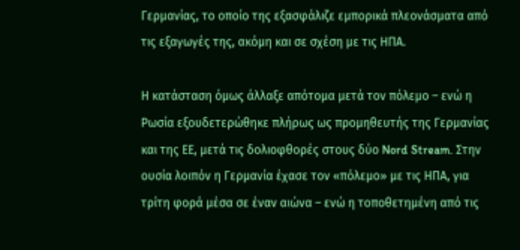Γερμανίας, το οποίο της εξασφάλιζε εμπορικά πλεονάσματα από τις εξαγωγές της, ακόμη και σε σχέση με τις ΗΠΑ.

Η κατάσταση όμως άλλαξε απότομα μετά τον πόλεμο – ενώ η Ρωσία εξουδετερώθηκε πλήρως ως προμηθευτής της Γερμανίας και της ΕΕ, μετά τις δολιοφθορές στους δύο Nord Stream. Στην ουσία λοιπόν η Γερμανία έχασε τον «πόλεμο» με τις ΗΠΑ, για τρίτη φορά μέσα σε έναν αιώνα – ενώ η τοποθετημένη από τις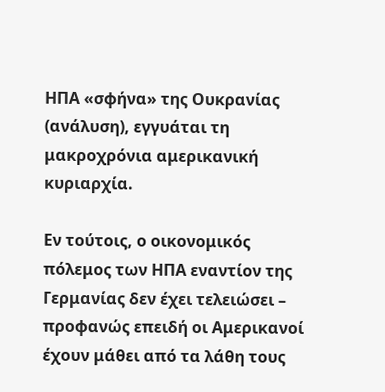ΗΠΑ «σφήνα» της Ουκρανίας (ανάλυση), εγγυάται τη μακροχρόνια αμερικανική κυριαρχία.

Εν τούτοις, ο οικονομικός πόλεμος των ΗΠΑ εναντίον της Γερμανίας δεν έχει τελειώσει – προφανώς επειδή οι Αμερικανοί έχουν μάθει από τα λάθη τους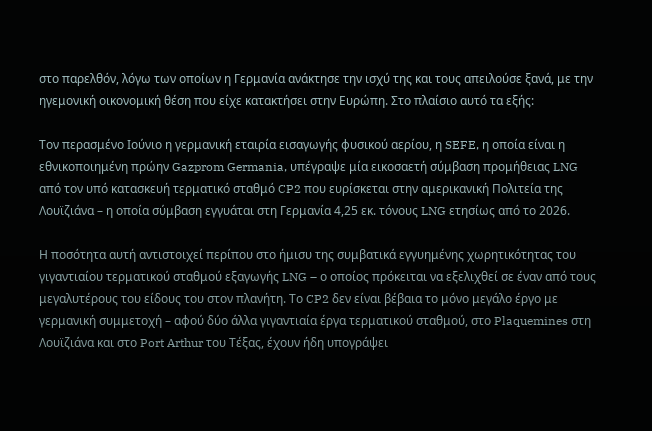στο παρελθόν, λόγω των οποίων η Γερμανία ανάκτησε την ισχύ της και τους απειλούσε ξανά, με την ηγεμονική οικονομική θέση που είχε κατακτήσει στην Ευρώπη. Στο πλαίσιο αυτό τα εξής:

Τον περασμένο Ιούνιο η γερμανική εταιρία εισαγωγής φυσικού αερίου, η SEFE, η οποία είναι η εθνικοποιημένη πρώην Gazprom Germania, υπέγραψε μία εικοσαετή σύμβαση προμήθειας LNG από τον υπό κατασκευή τερματικό σταθμό CP2 που ευρίσκεται στην αμερικανική Πολιτεία της Λουϊζιάνα – η οποία σύμβαση εγγυάται στη Γερμανία 4,25 εκ. τόνους LNG ετησίως από το 2026.

Η ποσότητα αυτή αντιστοιχεί περίπου στο ήμισυ της συμβατικά εγγυημένης χωρητικότητας του γιγαντιαίου τερματικού σταθμού εξαγωγής LNG – ο οποίος πρόκειται να εξελιχθεί σε έναν από τους μεγαλυτέρους του είδους του στον πλανήτη. Το CP2 δεν είναι βέβαια το μόνο μεγάλο έργο με γερμανική συμμετοχή – αφού δύο άλλα γιγαντιαία έργα τερματικού σταθμού, στο Plaquemines στη Λουϊζιάνα και στο Port Arthur του Τέξας, έχουν ήδη υπογράψει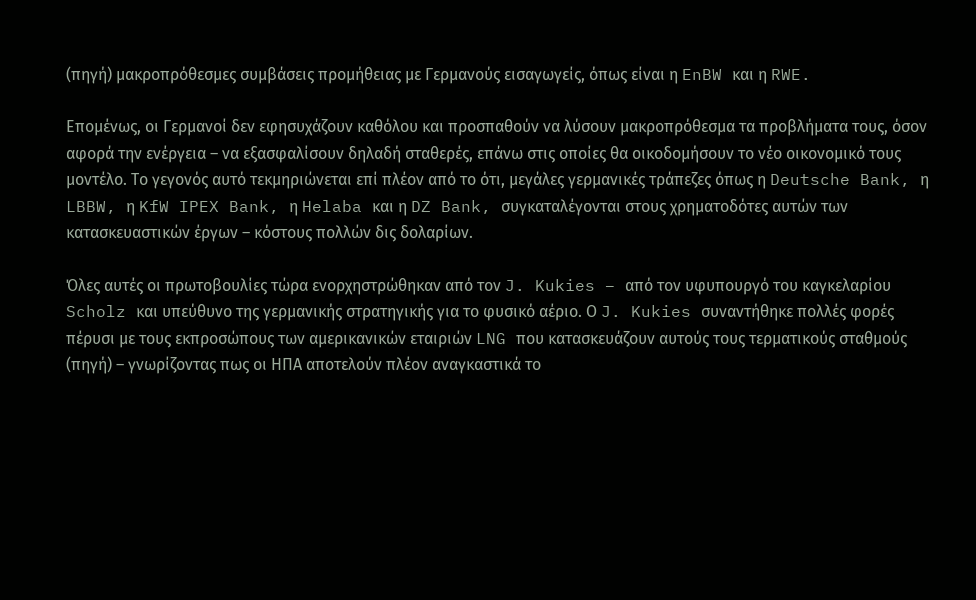(πηγή) μακροπρόθεσμες συμβάσεις προμήθειας με Γερμανούς εισαγωγείς, όπως είναι η EnBW και η RWE.

Επομένως, οι Γερμανοί δεν εφησυχάζουν καθόλου και προσπαθούν να λύσουν μακροπρόθεσμα τα προβλήματα τους, όσον αφορά την ενέργεια – να εξασφαλίσουν δηλαδή σταθερές, επάνω στις οποίες θα οικοδομήσουν το νέο οικονομικό τους μοντέλο. Το γεγονός αυτό τεκμηριώνεται επί πλέον από το ότι, μεγάλες γερμανικές τράπεζες όπως η Deutsche Bank, η LBBW, η KfW IPEX Bank, η Helaba και η DZ Bank, συγκαταλέγονται στους χρηματοδότες αυτών των κατασκευαστικών έργων – κόστους πολλών δις δολαρίων.

Όλες αυτές οι πρωτοβουλίες τώρα ενορχηστρώθηκαν από τον J. Kukies – από τον υφυπουργό του καγκελαρίου Scholz και υπεύθυνο της γερμανικής στρατηγικής για το φυσικό αέριο. Ο J. Kukies συναντήθηκε πολλές φορές πέρυσι με τους εκπροσώπους των αμερικανικών εταιριών LNG που κατασκευάζουν αυτούς τους τερματικούς σταθμούς (πηγή) – γνωρίζοντας πως οι ΗΠΑ αποτελούν πλέον αναγκαστικά το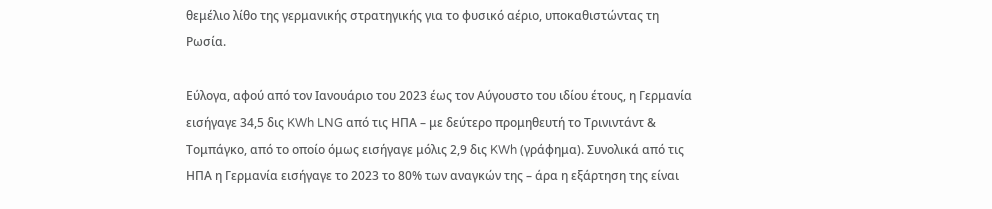θεμέλιο λίθο της γερμανικής στρατηγικής για το φυσικό αέριο, υποκαθιστώντας τη Ρωσία.

Εύλογα, αφού από τον Ιανουάριο του 2023 έως τον Αύγουστο του ιδίου έτους, η Γερμανία εισήγαγε 34,5 δις KWh LNG από τις ΗΠΑ – με δεύτερο προμηθευτή το Τρινιντάντ & Τομπάγκο, από το οποίο όμως εισήγαγε μόλις 2,9 δις KWh (γράφημα). Συνολικά από τις ΗΠΑ η Γερμανία εισήγαγε το 2023 το 80% των αναγκών της – άρα η εξάρτηση της είναι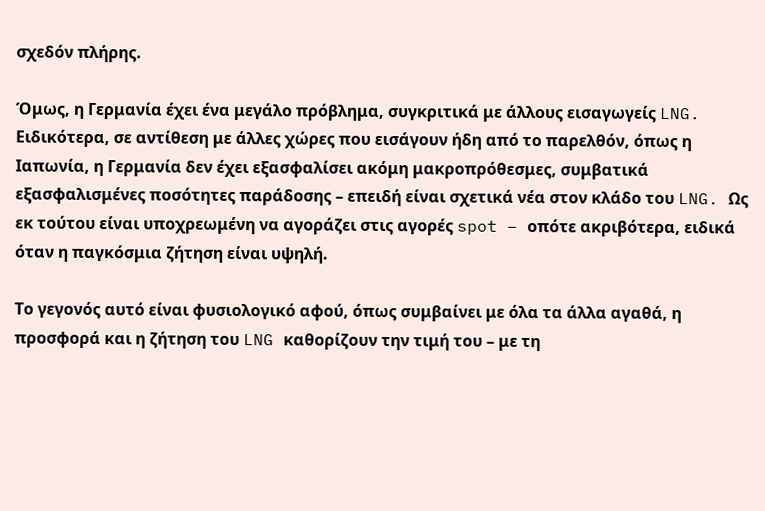σχεδόν πλήρης.

Όμως, η Γερμανία έχει ένα μεγάλο πρόβλημα, συγκριτικά με άλλους εισαγωγείς LNG. Ειδικότερα, σε αντίθεση με άλλες χώρες που εισάγουν ήδη από το παρελθόν, όπως η Ιαπωνία, η Γερμανία δεν έχει εξασφαλίσει ακόμη μακροπρόθεσμες, συμβατικά εξασφαλισμένες ποσότητες παράδοσης – επειδή είναι σχετικά νέα στον κλάδο του LNG. Ως εκ τούτου είναι υποχρεωμένη να αγοράζει στις αγορές spot – οπότε ακριβότερα, ειδικά όταν η παγκόσμια ζήτηση είναι υψηλή.

Το γεγονός αυτό είναι φυσιολογικό αφού, όπως συμβαίνει με όλα τα άλλα αγαθά, η προσφορά και η ζήτηση του LNG καθορίζουν την τιμή του – με τη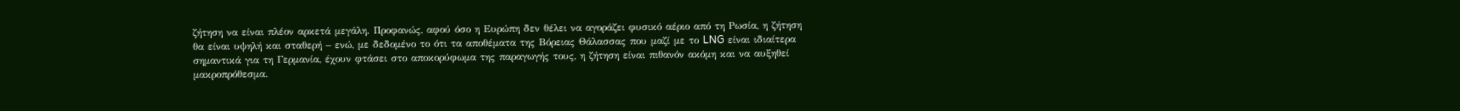ζήτηση να είναι πλέον αρκετά μεγάλη. Προφανώς, αφού όσο η Ευρώπη δεν θέλει να αγοράζει φυσικό αέριο από τη Ρωσία, η ζήτηση θα είναι υψηλή και σταθερή – ενώ, με δεδομένο το ότι τα αποθέματα της Βόρειας Θάλασσας που μαζί με το LNG είναι ιδιαίτερα σημαντικά για τη Γερμανία, έχουν φτάσει στο αποκορύφωμα της παραγωγής τους, η ζήτηση είναι πιθανόν ακόμη και να αυξηθεί μακροπρόθεσμα.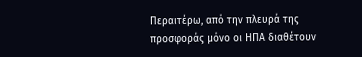Περαιτέρω, από την πλευρά της προσφοράς μόνο οι ΗΠΑ διαθέτουν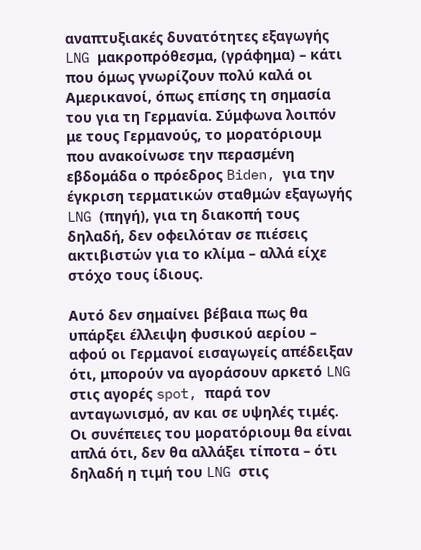αναπτυξιακές δυνατότητες εξαγωγής LNG μακροπρόθεσμα, (γράφημα) – κάτι που όμως γνωρίζουν πολύ καλά οι Αμερικανοί, όπως επίσης τη σημασία του για τη Γερμανία. Σύμφωνα λοιπόν με τους Γερμανούς, το μορατόριουμ που ανακοίνωσε την περασμένη εβδομάδα ο πρόεδρος Biden, για την έγκριση τερματικών σταθμών εξαγωγής LNG (πηγή), για τη διακοπή τους δηλαδή, δεν οφειλόταν σε πιέσεις ακτιβιστών για το κλίμα – αλλά είχε στόχο τους ίδιους.

Αυτό δεν σημαίνει βέβαια πως θα υπάρξει έλλειψη φυσικού αερίου – αφού οι Γερμανοί εισαγωγείς απέδειξαν ότι, μπορούν να αγοράσουν αρκετό LNG στις αγορές spot, παρά τον ανταγωνισμό, αν και σε υψηλές τιμές. Οι συνέπειες του μορατόριουμ θα είναι απλά ότι, δεν θα αλλάξει τίποτα – ότι δηλαδή η τιμή του LNG στις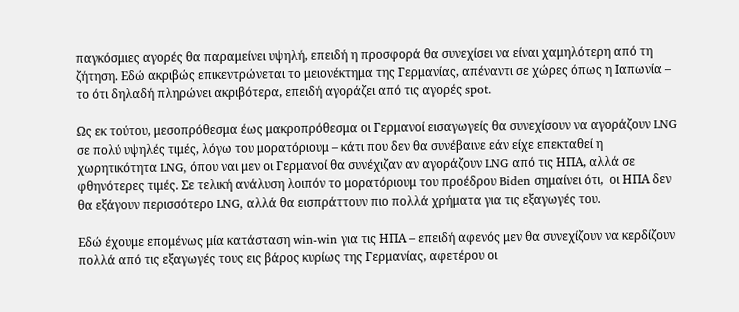παγκόσμιες αγορές θα παραμείνει υψηλή, επειδή η προσφορά θα συνεχίσει να είναι χαμηλότερη από τη ζήτηση. Εδώ ακριβώς επικεντρώνεται το μειονέκτημα της Γερμανίας, απέναντι σε χώρες όπως η Ιαπωνία – το ότι δηλαδή πληρώνει ακριβότερα, επειδή αγοράζει από τις αγορές spot.

Ως εκ τούτου, μεσοπρόθεσμα έως μακροπρόθεσμα οι Γερμανοί εισαγωγείς θα συνεχίσουν να αγοράζουν LNG σε πολύ υψηλές τιμές, λόγω του μορατόριουμ – κάτι που δεν θα συνέβαινε εάν είχε επεκταθεί η χωρητικότητα LNG, όπου ναι μεν οι Γερμανοί θα συνέχιζαν αν αγοράζουν LNG από τις ΗΠΑ, αλλά σε φθηνότερες τιμές. Σε τελική ανάλυση λοιπόν το μορατόριουμ του προέδρου Biden σημαίνει ότι,  οι ΗΠΑ δεν θα εξάγουν περισσότερο LNG, αλλά θα εισπράττουν πιο πολλά χρήματα για τις εξαγωγές του.

Εδώ έχουμε επομένως μία κατάσταση win-win για τις ΗΠΑ – επειδή αφενός μεν θα συνεχίζουν να κερδίζουν πολλά από τις εξαγωγές τους εις βάρος κυρίως της Γερμανίας, αφετέρου οι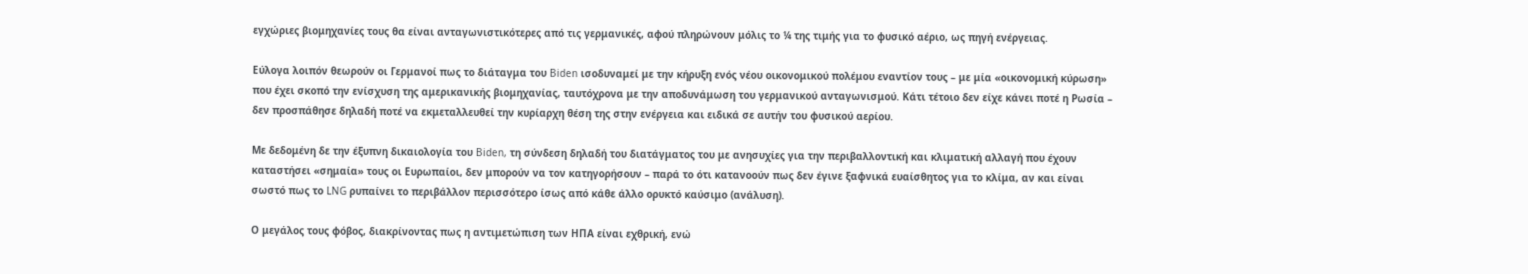εγχώριες βιομηχανίες τους θα είναι ανταγωνιστικότερες από τις γερμανικές, αφού πληρώνουν μόλις το ¼ της τιμής για το φυσικό αέριο, ως πηγή ενέργειας.

Εύλογα λοιπόν θεωρούν οι Γερμανοί πως το διάταγμα του Biden ισοδυναμεί με την κήρυξη ενός νέου οικονομικού πολέμου εναντίον τους – με μία «οικονομική κύρωση» που έχει σκοπό την ενίσχυση της αμερικανικής βιομηχανίας, ταυτόχρονα με την αποδυνάμωση του γερμανικού ανταγωνισμού. Κάτι τέτοιο δεν είχε κάνει ποτέ η Ρωσία – δεν προσπάθησε δηλαδή ποτέ να εκμεταλλευθεί την κυρίαρχη θέση της στην ενέργεια και ειδικά σε αυτήν του φυσικού αερίου.

Με δεδομένη δε την έξυπνη δικαιολογία του Biden, τη σύνδεση δηλαδή του διατάγματος του με ανησυχίες για την περιβαλλοντική και κλιματική αλλαγή που έχουν καταστήσει «σημαία» τους οι Ευρωπαίοι, δεν μπορούν να τον κατηγορήσουν – παρά το ότι κατανοούν πως δεν έγινε ξαφνικά ευαίσθητος για το κλίμα, αν και είναι σωστό πως το LNG ρυπαίνει το περιβάλλον περισσότερο ίσως από κάθε άλλο ορυκτό καύσιμο (ανάλυση).

Ο μεγάλος τους φόβος, διακρίνοντας πως η αντιμετώπιση των ΗΠΑ είναι εχθρική, ενώ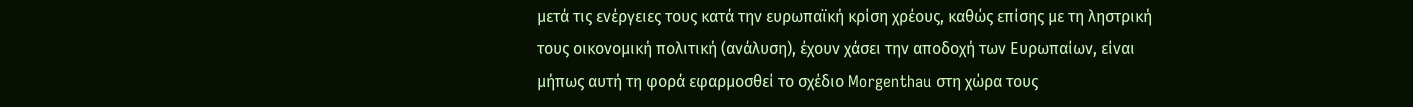μετά τις ενέργειες τους κατά την ευρωπαϊκή κρίση χρέους, καθώς επίσης με τη ληστρική τους οικονομική πολιτική (ανάλυση), έχουν χάσει την αποδοχή των Ευρωπαίων, είναι μήπως αυτή τη φορά εφαρμοσθεί το σχέδιο Morgenthau στη χώρα τους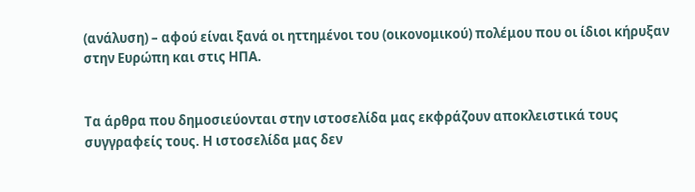(ανάλυση) – αφού είναι ξανά οι ηττημένοι του (οικονομικού) πολέμου που οι ίδιοι κήρυξαν στην Ευρώπη και στις ΗΠΑ.


Τα άρθρα που δημοσιεύονται στην ιστοσελίδα μας εκφράζουν αποκλειστικά τους συγγραφείς τους. Η ιστοσελίδα μας δεν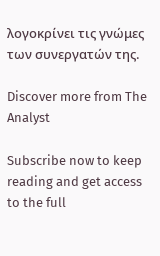λογοκρίνει τις γνώμες των συνεργατών της.

Discover more from The Analyst

Subscribe now to keep reading and get access to the full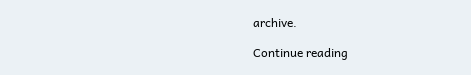archive.

Continue reading